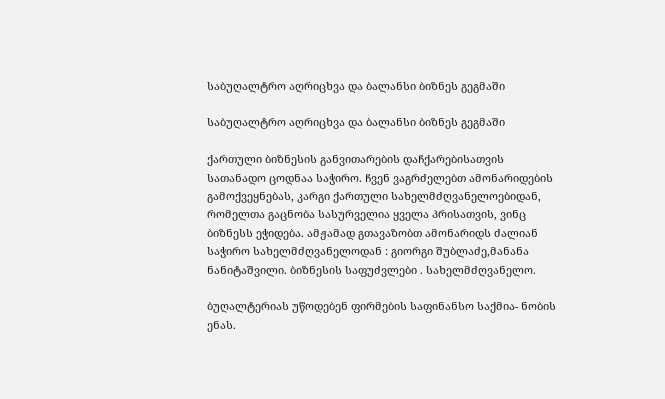საბუღალტრო აღრიცხვა და ბალანსი ბიზნეს გეგმაში

საბუღალტრო აღრიცხვა და ბალანსი ბიზნეს გეგმაში

ქართული ბიზნესის განვითარების დაჩქარებისათვის სათანადო ცოდნაა საჭირო. ჩვენ ვაგრძელებთ ამონარიდების გამოქვეყნებას, კარგი ქართული სახელმძღვანელოებიდან, რომელთა გაცნობა სასურველია ყველა პრისათვის, ვინც ბიზნესს ეჭიდება. ამჟამად გთავაზობთ ამონარიდს ძალიან საჭირო სახელმძღვანელოდან : გიორგი შუბლაძე,მანანა ნანიტაშვილი. ბიზნესის საფუძვლები . სახელმძღვანელო.

ბუღალტერიას უწოდებენ ფირმების საფინანსო საქმია- ნობის ენას.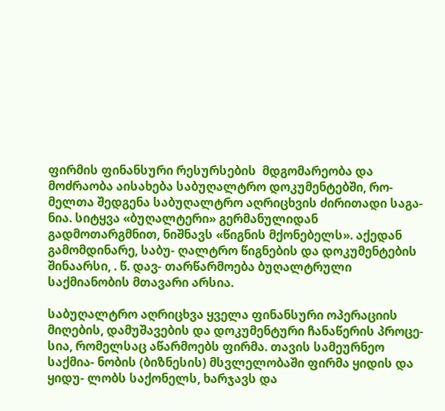ფირმის ფინანსური რესურსების  მდგომარეობა და მოძრაობა აისახება საბუღალტრო დოკუმენტებში, რო- მელთა შედგენა საბუღალტრო აღრიცხვის ძირითადი საგა- ნია. სიტყვა «ბუღალტერი» გერმანულიდან გადმოთარგმნით, ნიშნავს «წიგნის მქონებელს». აქედან გამომდინარე, საბუ- ღალტრო წიგნების და დოკუმენტების შინაარსი, . წ. დავ- თარწარმოება ბუღალტრული საქმიანობის მთავარი არსია.

საბუღალტრო აღრიცხვა ყველა ფინანსური ოპერაციის მიღების, დამუშავების და დოკუმენტური ჩანაწერის პროცე- სია, რომელსაც აწარმოებს ფირმა. თავის სამეურნეო საქმია- ნობის (ბიზნესის) მსვლელობაში ფირმა ყიდის და ყიდუ- ლობს საქონელს, ხარჯავს და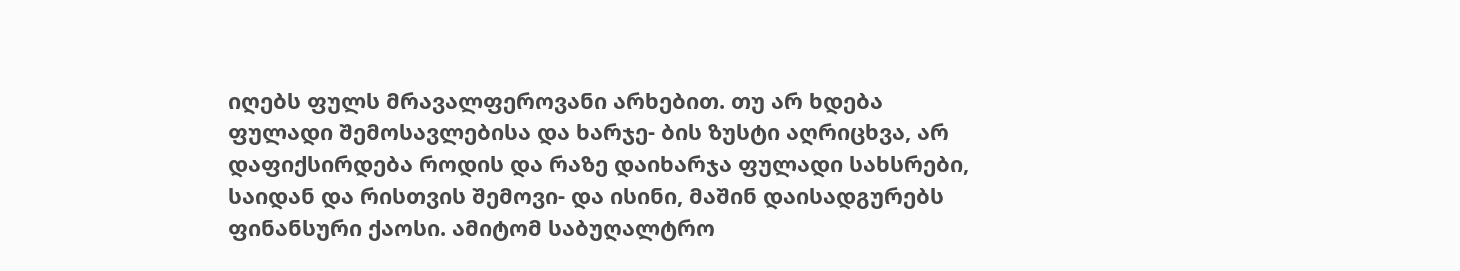იღებს ფულს მრავალფეროვანი არხებით. თუ არ ხდება ფულადი შემოსავლებისა და ხარჯე- ბის ზუსტი აღრიცხვა, არ დაფიქსირდება როდის და რაზე დაიხარჯა ფულადი სახსრები, საიდან და რისთვის შემოვი- და ისინი, მაშინ დაისადგურებს ფინანსური ქაოსი. ამიტომ საბუღალტრო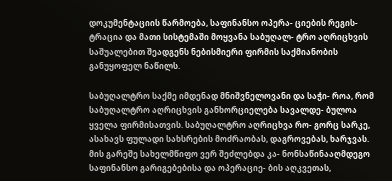დოკუმენტაციის წარმოება, საფინანსო ოპერა- ციების რეგის-ტრაცია და მათი სისტემაში მოყვანა საბუღალ- ტრო აღრიცხვის საშუალებით შეადგენს ნებისმიერი ფირმის საქმიანობის განუყოფელ ნაწილს.

საბუღალტრო საქმე იმდენად მნიშვნელოვანი და საჭი- როა, რომ საბუღალტრო აღრიცხვის განხორციელება სავალდე- ბულოა ყველა ფირმისათვის. საბუღალტრო აღრიცხვა რო- გორც სარკე, ასახავს ფულადი სახსრების მოძრაობას, დაგროვებას, ხარჯვას. მის გარეშე სახელმწიფო ვერ შეძლებდა კა- ნონსაწინააღმდეგო საფინანსო გარიგებებისა და ოპერაციე- ბის აღკვეთას,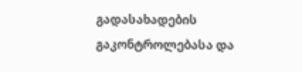გადასახადების გაკონტროლებასა და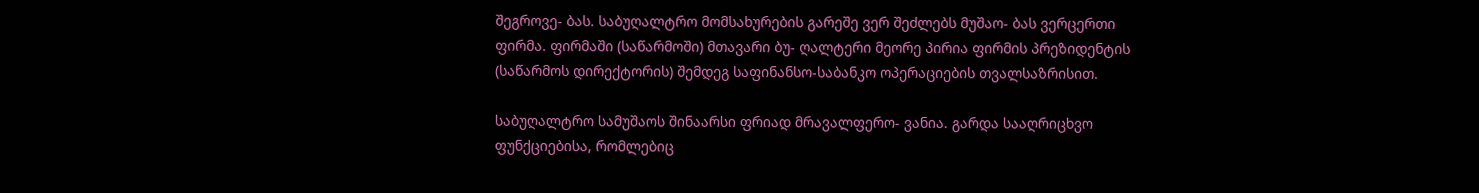შეგროვე- ბას. საბუღალტრო მომსახურების გარეშე ვერ შეძლებს მუშაო- ბას ვერცერთი ფირმა. ფირმაში (საწარმოში) მთავარი ბუ- ღალტერი მეორე პირია ფირმის პრეზიდენტის (საწარმოს დირექტორის) შემდეგ საფინანსო-საბანკო ოპერაციების თვალსაზრისით.

საბუღალტრო სამუშაოს შინაარსი ფრიად მრავალფერო- ვანია. გარდა სააღრიცხვო ფუნქციებისა, რომლებიც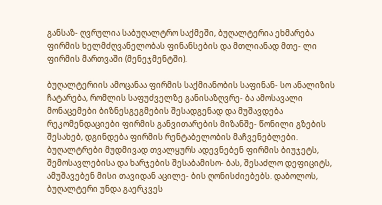განსაზ- ღვრულია საბუღალტრო საქმეში, ბუღალტერია ეხმარება ფირმის ხელმძღვანელობას ფინანსების და მთლიანად მთე- ლი ფირმის მართვაში (მენეჯმენტში).

ბუღალტერიის ამოცანაა ფირმის საქმიანობის საფინან- სო ანალიზის ჩატარება, რომლის საფუძველზე განისაზღვრე- ბა ამოსავალი მონაცემები ბიზნესგეგმების შესადგენად და მუშავდება რეკომენდაციები ფირმის განვითარების მიზანშე- წონილი გზების შესახებ, დგინდება ფირმის რენტაბელობის მაჩვენებლები. ბუღალტრები მუდმივად თვალყურს ადევნებენ ფირმის ბიუჯეტს, შემოსავლებისა და ხარჯების შესაბამისო- ბას, შესაძლო დეფიციტს, ამუშავებენ მისი თავიდან აცილე- ბის ღონისძიებებს. დაბოლოს, ბუღალტერი უნდა გაერკვეს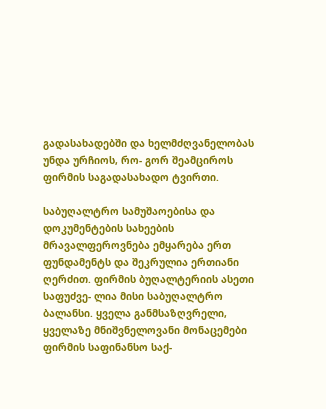გადასახადებში და ხელმძღვანელობას უნდა ურჩიოს, რო- გორ შეამციროს ფირმის საგადასახადო ტვირთი.

საბუღალტრო სამუშაოებისა და დოკუმენტების სახეების მრავალფეროვნება ემყარება ერთ ფუნდამენტს და შეკრულია ერთიანი ღერძით. ფირმის ბუღალტერიის ასეთი საფუძვე- ლია მისი საბუღალტრო ბალანსი. ყველა განმსაზღვრელი, ყველაზე მნიშვნელოვანი მონაცემები ფირმის საფინანსო საქ-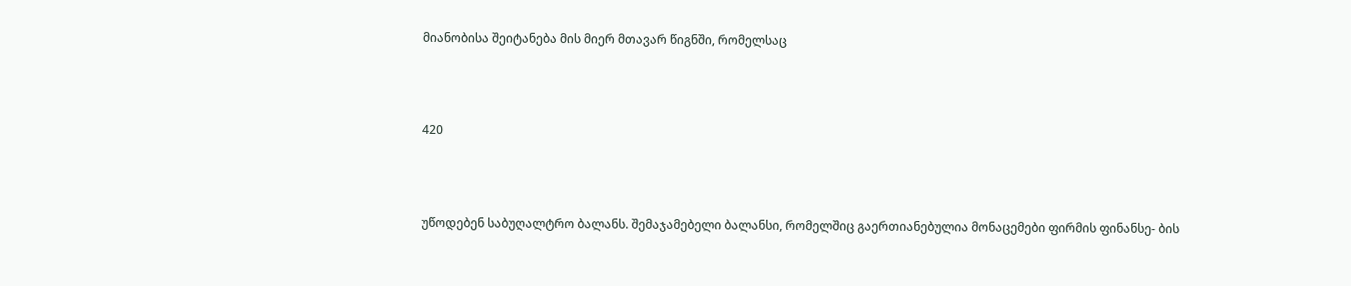მიანობისა შეიტანება მის მიერ მთავარ წიგნში, რომელსაც



420



უწოდებენ საბუღალტრო ბალანს. შემაჯამებელი ბალანსი, რომელშიც გაერთიანებულია მონაცემები ფირმის ფინანსე- ბის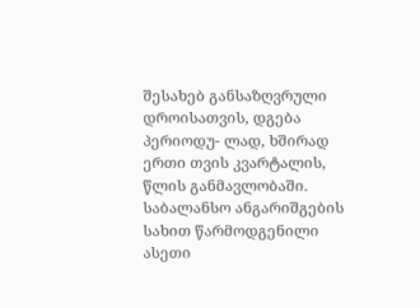შესახებ განსაზღვრული დროისათვის, დგება პერიოდუ- ლად, ხშირად ერთი თვის კვარტალის, წლის განმავლობაში. საბალანსო ანგარიშგების სახით წარმოდგენილი ასეთი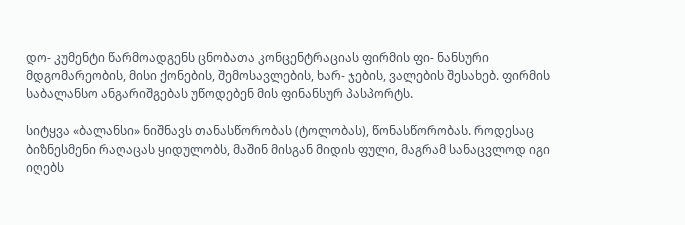დო- კუმენტი წარმოადგენს ცნობათა კონცენტრაციას ფირმის ფი- ნანსური მდგომარეობის, მისი ქონების, შემოსავლების, ხარ- ჯების, ვალების შესახებ. ფირმის საბალანსო ანგარიშგებას უწოდებენ მის ფინანსურ პასპორტს.

სიტყვა «ბალანსი» ნიშნავს თანასწორობას (ტოლობას), წონასწორობას. როდესაც ბიზნესმენი რაღაცას ყიდულობს, მაშინ მისგან მიდის ფული, მაგრამ სანაცვლოდ იგი იღებს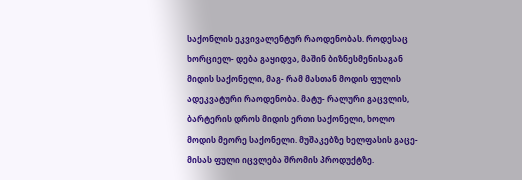საქონლის ეკვივალენტურ რაოდენობას. როდესაც ხორციელ- დება გაყიდვა, მაშინ ბიზნესმენისაგან მიდის საქონელი, მაგ- რამ მასთან მოდის ფულის ადეკვატური რაოდენობა. მატუ- რალური გაცვლის, ბარტერის დროს მიდის ერთი საქონელი, ხოლო მოდის მეორე საქონელი. მუშაკებზე ხელფასის გაცე- მისას ფული იცვლება შრომის პროდუქტზე.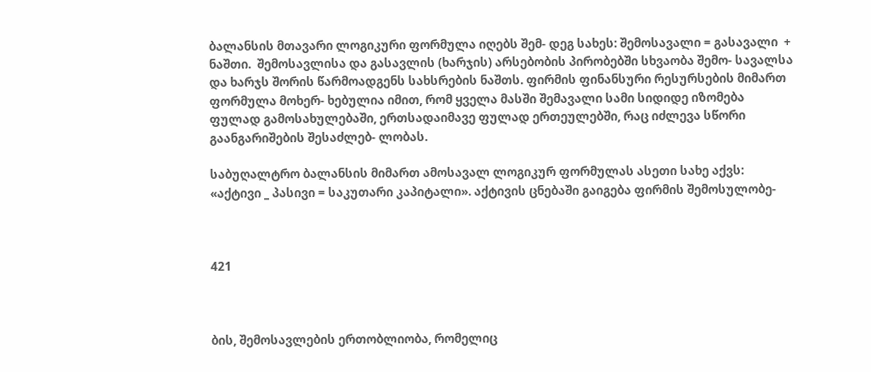ბალანსის მთავარი ლოგიკური ფორმულა იღებს შემ- დეგ სახეს: შემოსავალი = გასავალი  +  ნაშთი.  შემოსავლისა და გასავლის (ხარჯის) არსებობის პირობებში სხვაობა შემო- სავალსა და ხარჯს შორის წარმოადგენს სახსრების ნაშთს. ფირმის ფინანსური რესურსების მიმართ ფორმულა მოხერ- ხებულია იმით, რომ ყველა მასში შემავალი სამი სიდიდე იზომება ფულად გამოსახულებაში, ერთსადაიმავე ფულად ერთეულებში, რაც იძლევა სწორი გაანგარიშების შესაძლებ- ლობას.

საბუღალტრო ბალანსის მიმართ ამოსავალ ლოგიკურ ფორმულას ასეთი სახე აქვს: «აქტივი _ პასივი = საკუთარი კაპიტალი». აქტივის ცნებაში გაიგება ფირმის შემოსულობე-



421



ბის, შემოსავლების ერთობლიობა, რომელიც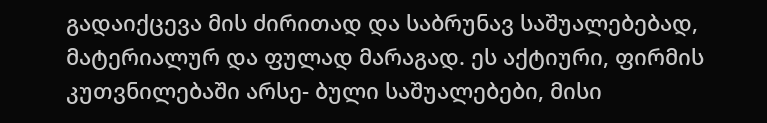გადაიქცევა მის ძირითად და საბრუნავ საშუალებებად, მატერიალურ და ფულად მარაგად. ეს აქტიური, ფირმის კუთვნილებაში არსე- ბული საშუალებები, მისი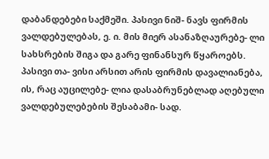დაბანდებები საქმეში. პასივი ნიშ- ნავს ფირმის ვალდებულებას, ე. ი. მის მიერ ასანაზღაურებე- ლი სახსრების შიგა და გარე ფინანსურ წყაროებს. პასივი თა- ვისი არსით არის ფირმის დავალიანება, ის, რაც აუცილებე- ლია დასაბრუნებლად აღებული ვალდებულებების შესაბამი- სად.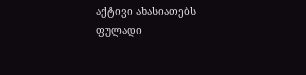აქტივი ახასიათებს ფულადი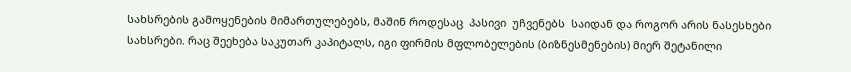სახსრების გამოყენების მიმართულებებს, მაშინ როდესაც  პასივი  უჩვენებს  საიდან და როგორ არის ნასესხები სახსრები. რაც შეეხება საკუთარ კაპიტალს, იგი ფირმის მფლობელების (ბიზნესმენების) მიერ შეტანილი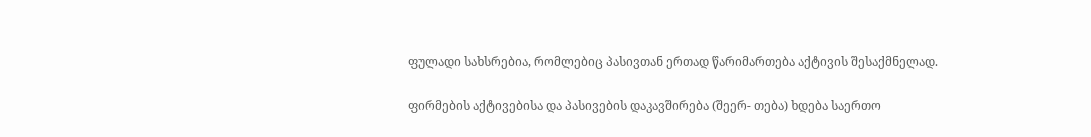ფულადი სახსრებია, რომლებიც პასივთან ერთად წარიმართება აქტივის შესაქმნელად.

ფირმების აქტივებისა და პასივების დაკავშირება (შეერ- თება) ხდება საერთო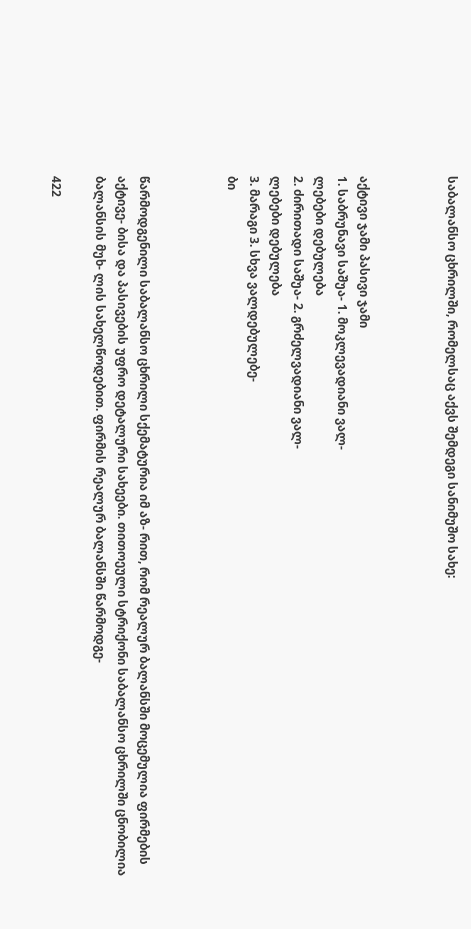საბალანსო ცხრილში, რომელსაც აქვს შემდეგი სანიმუშო სახე:



აქტივი ჯამი პასივი ჯამი
1. საბრუნავი საშუა- 1. მოკლევადიანი ვალ-
ლებები დებულება
2. ძირითადი საშუა- 2. გრძელვადიანი ვალ-
ლებები დებულება
3. მარაგი 3. სხვა ვალდებულებე-
ბი



წარმოდგენილი საბალანსო ცხრილი სქემატურია იმ აზ- რით, რომ რეალურ ბალანსში მოცემულია ფირმების აქტივე- ბისა და პასივების უფრო დეტალური სახეები. თითოეული სტრიქონი საბალანსო ცხრილში ცნობილია ბალანსის მუხ- ლის სახელწოდებით. ფირმის რეალურ ბალანსში წარმოდგე-

422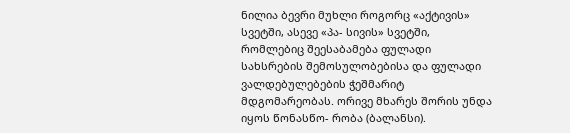ნილია ბევრი მუხლი როგორც «აქტივის» სვეტში, ასევე «პა- სივის» სვეტში, რომლებიც შეესაბამება ფულადი სახსრების შემოსულობებისა და ფულადი ვალდებულებების ჭეშმარიტ მდგომარეობას. ორივე მხარეს შორის უნდა იყოს წონასწო- რობა (ბალანსი).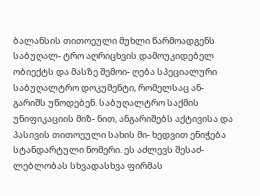ბალანსის თითოეული მუხლი წარმოადგენს საბუღალ- ტრო აღრიცხვის დამოუკიდებელ ობიექტს და მასზე შემოი- ღება სპეციალური საბუღალტრო დოკუმენტი, რომელსაც ან- გარიშს უწოდებენ. საბუღალტრო საქმის უნიფიკაციის მიზ- ნით, ანგარიშებს აქტივისა და პასივის თითოეული სახის მი- ხედვით ენიჭება სტანდარტული ნომერი. ეს აძლევს შესაძ- ლებლობას სხვადასხვა ფირმას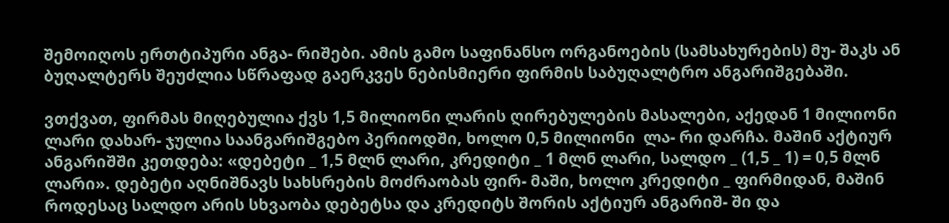შემოიღოს ერთტიპური ანგა- რიშები. ამის გამო საფინანსო ორგანოების (სამსახურების) მუ- შაკს ან ბუღალტერს შეუძლია სწრაფად გაერკვეს ნებისმიერი ფირმის საბუღალტრო ანგარიშგებაში.

ვთქვათ, ფირმას მიღებულია ქვს 1,5 მილიონი ლარის ღირებულების მასალები, აქედან 1 მილიონი ლარი დახარ- ჯულია საანგარიშგებო პერიოდში, ხოლო 0,5 მილიონი  ლა- რი დარჩა. მაშინ აქტიურ ანგარიშში კეთდება: «დებეტი _ 1,5 მლნ ლარი, კრედიტი _ 1 მლნ ლარი, სალდო _ (1,5 _ 1) = 0,5 მლნ ლარი». დებეტი აღნიშნავს სახსრების მოძრაობას ფირ- მაში, ხოლო კრედიტი _ ფირმიდან, მაშინ როდესაც სალდო არის სხვაობა დებეტსა და კრედიტს შორის აქტიურ ანგარიშ- ში და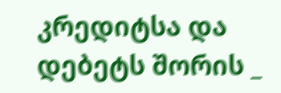კრედიტსა და დებეტს შორის _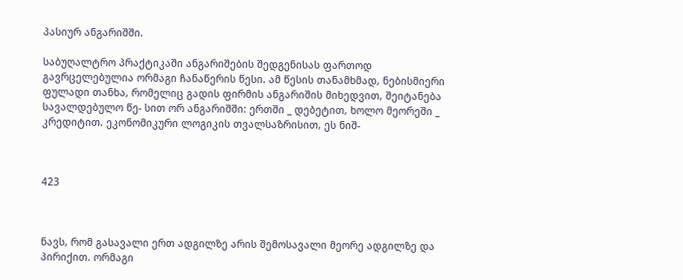პასიურ ანგარიშში.

საბუღალტრო პრაქტიკაში ანგარიშების შედგენისას ფართოდ გავრცელებულია ორმაგი ჩანაწერის წესი. ამ წესის თანამხმად, ნებისმიერი ფულადი თანხა, რომელიც გადის ფირმის ანგარიშის მიხედვით, შეიტანება სავალდებულო წე- სით ორ ანგარიშში: ერთში _ დებეტით, ხოლო მეორეში _ კრედიტით. ეკონომიკური ლოგიკის თვალსაზრისით, ეს ნიშ-



423



ნავს, რომ გასავალი ერთ ადგილზე არის შემოსავალი მეორე ადგილზე და პირიქით. ორმაგი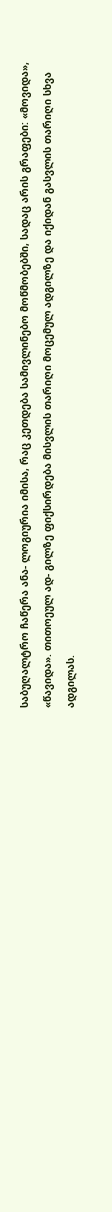საბუღალტრო ჩაწერა ანა- ლოგიურია იმისა, რაც კეთდება სამივლინებო მოწმობებში, სადაც არის გრაფები: «მოვიდა», «წავიდა». თითოეულ ად- გილზე ფიქსირდება მისვლის თარიღი მოცემულ ადგილზე და იქიდან გასვლის თარიღი სხვა ადგილას.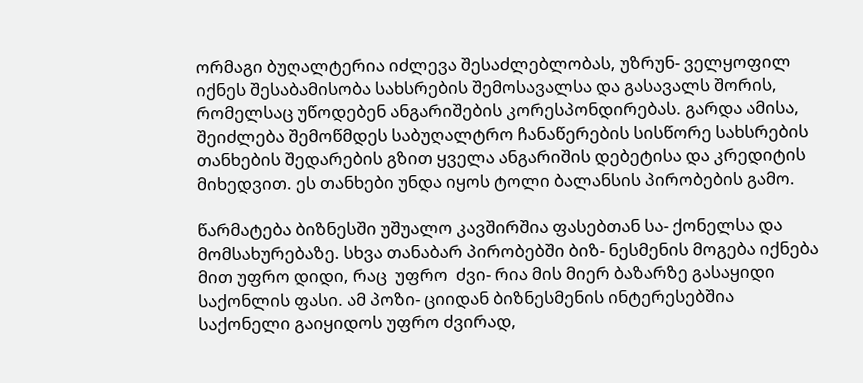ორმაგი ბუღალტერია იძლევა შესაძლებლობას, უზრუნ- ველყოფილ იქნეს შესაბამისობა სახსრების შემოსავალსა და გასავალს შორის, რომელსაც უწოდებენ ანგარიშების კორესპონდირებას. გარდა ამისა, შეიძლება შემოწმდეს საბუღალტრო ჩანაწერების სისწორე სახსრების თანხების შედარების გზით ყველა ანგარიშის დებეტისა და კრედიტის მიხედვით. ეს თანხები უნდა იყოს ტოლი ბალანსის პირობების გამო.

წარმატება ბიზნესში უშუალო კავშირშია ფასებთან სა- ქონელსა და მომსახურებაზე. სხვა თანაბარ პირობებში ბიზ- ნესმენის მოგება იქნება მით უფრო დიდი, რაც  უფრო  ძვი- რია მის მიერ ბაზარზე გასაყიდი საქონლის ფასი. ამ პოზი- ციიდან ბიზნესმენის ინტერესებშია საქონელი გაიყიდოს უფრო ძვირად,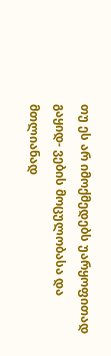თუ ეს არ იმოქმედებს უარყოფითად გაყიდ- ვების მოცულობასა და მთლიანად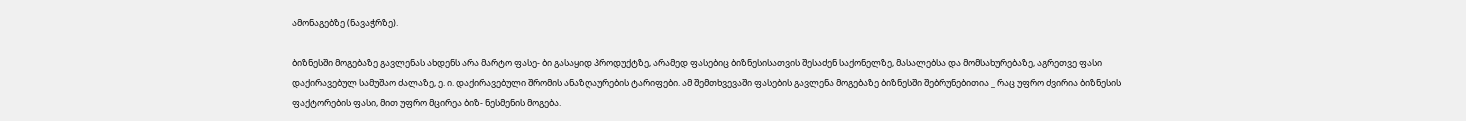ამონაგებზე (ნავაჭრზე).

ბიზნესში მოგებაზე გავლენას ახდენს არა მარტო ფასე- ბი გასაყიდ პროდუქტზე, არამედ ფასებიც ბიზნესისათვის შესაძენ საქონელზე, მასალებსა და მომსახურებაზე, აგრეთვე ფასი დაქირავებულ სამუშაო ძალაზე, ე. ი. დაქირავებული შრომის ანაზღაურების ტარიფები. ამ შემთხვევაში ფასების გავლენა მოგებაზე ბიზნესში შებრუნებითია _ რაც უფრო ძვირია ბიზნესის ფაქტორების ფასი, მით უფრო მცირეა ბიზ- ნესმენის მოგება.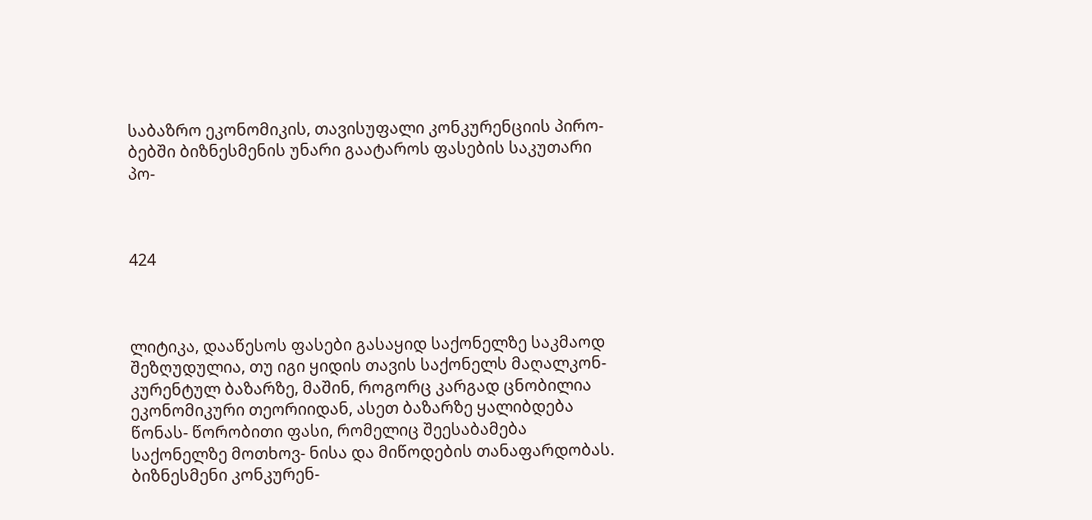საბაზრო ეკონომიკის, თავისუფალი კონკურენციის პირო- ბებში ბიზნესმენის უნარი გაატაროს ფასების საკუთარი პო-



424



ლიტიკა, დააწესოს ფასები გასაყიდ საქონელზე საკმაოდ შეზღუდულია, თუ იგი ყიდის თავის საქონელს მაღალკონ- კურენტულ ბაზარზე, მაშინ, როგორც კარგად ცნობილია ეკონომიკური თეორიიდან, ასეთ ბაზარზე ყალიბდება წონას- წორობითი ფასი, რომელიც შეესაბამება საქონელზე მოთხოვ- ნისა და მიწოდების თანაფარდობას. ბიზნესმენი კონკურენ-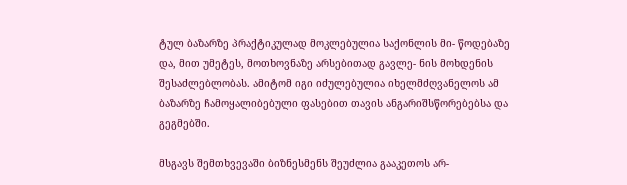ტულ ბაზარზე პრაქტიკულად მოკლებულია საქონლის მი- წოდებაზე და, მით უმეტეს, მოთხოვნაზე არსებითად გავლე- ნის მოხდენის შესაძლებლობას. ამიტომ იგი იძულებულია იხელმძღვანელოს ამ ბაზარზე ჩამოყალიბებული ფასებით თავის ანგარიშსწორებებსა და გეგმებში.

მსგავს შემთხვევაში ბიზნესმენს შეუძლია გააკეთოს არ-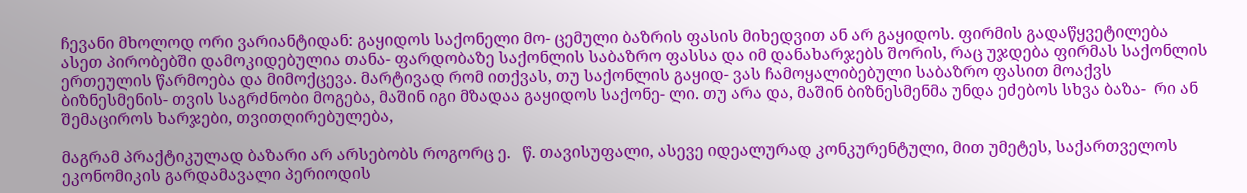ჩევანი მხოლოდ ორი ვარიანტიდან: გაყიდოს საქონელი მო- ცემული ბაზრის ფასის მიხედვით ან არ გაყიდოს. ფირმის გადაწყვეტილება ასეთ პირობებში დამოკიდებულია თანა- ფარდობაზე საქონლის საბაზრო ფასსა და იმ დანახარჯებს შორის, რაც უჯდება ფირმას საქონლის ერთეულის წარმოება და მიმოქცევა. მარტივად რომ ითქვას, თუ საქონლის გაყიდ- ვას ჩამოყალიბებული საბაზრო ფასით მოაქვს ბიზნესმენის- თვის საგრძნობი მოგება, მაშინ იგი მზადაა გაყიდოს საქონე- ლი. თუ არა და, მაშინ ბიზნესმენმა უნდა ეძებოს სხვა ბაზა-  რი ან შემაციროს ხარჯები, თვითღირებულება,

მაგრამ პრაქტიკულად ბაზარი არ არსებობს როგორც ე.   წ. თავისუფალი, ასევე იდეალურად კონკურენტული, მით უმეტეს, საქართველოს ეკონომიკის გარდამავალი პერიოდის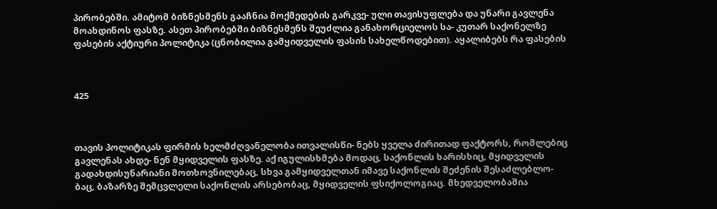პირობებში. ამიტომ ბიზნესმენს გააჩნია მოქმედების გარკვე- ული თავისუფლება და უნარი გავლენა მოახდინოს ფასზე. ასეთ პირობებში ბიზნესმენს შეუძლია განახორციელოს სა- კუთარ საქონელზე ფასების აქტიური პოლიტიკა (ცნობილია გამყიდველის ფასის სახელწოდებით). აყალიბებს რა ფასების



425



თავის პოლიტიკას ფირმის ხელმძღვანელობა ითვალისწი- ნებს ყველა ძირითად ფაქტორს, რომლებიც გავლენას ახდე- ნენ მყიდველის ფასზე. აქ იგულისხმება მოდაც, საქონლის ხარისხიც, მყიდველის გადახდისუნარიანი მოთხოვნილებაც, სხვა გამყიდველთან იმავე საქონლის შეძენის შესაძლებლო- ბაც, ბაზარზე შემცვლელი საქონლის არსებობაც, მყიდველის ფსიქოლოგიაც. მხედველობაშია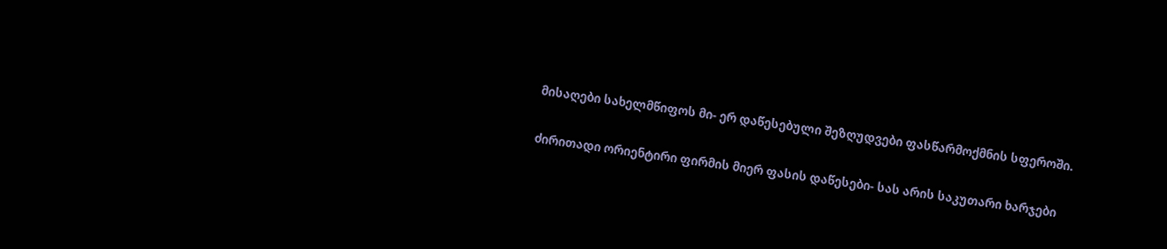მისაღები სახელმწიფოს მი- ერ დაწესებული შეზღუდვები ფასწარმოქმნის სფეროში.

ძირითადი ორიენტირი ფირმის მიერ ფასის დაწესები- სას არის საკუთარი ხარჯები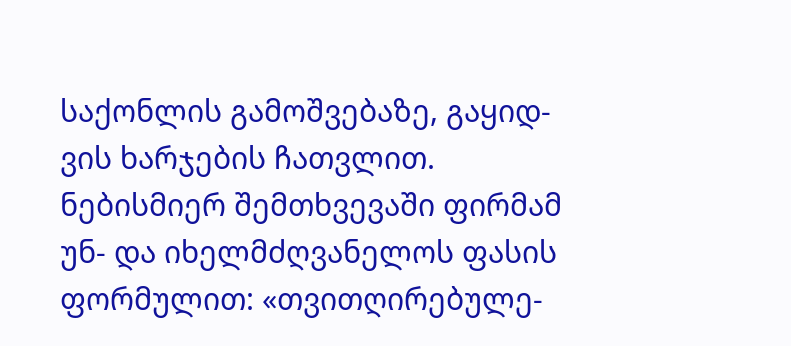საქონლის გამოშვებაზე, გაყიდ- ვის ხარჯების ჩათვლით. ნებისმიერ შემთხვევაში ფირმამ უნ- და იხელმძღვანელოს ფასის ფორმულით: «თვითღირებულე-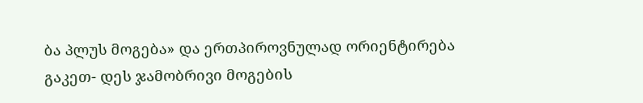ბა პლუს მოგება» და ერთპიროვნულად ორიენტირება გაკეთ- დეს ჯამობრივი მოგების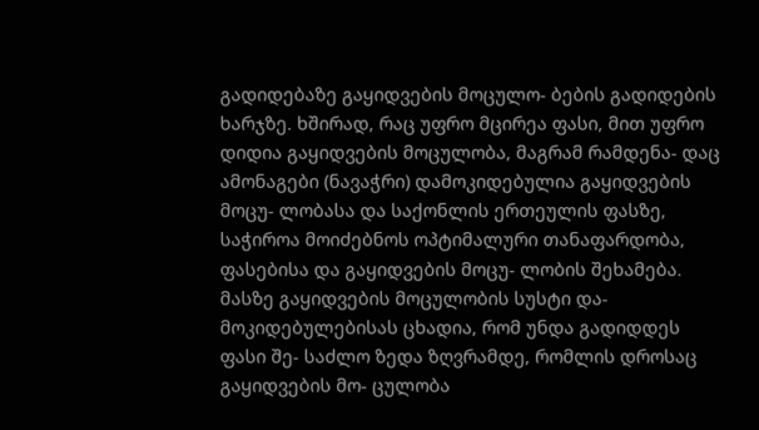გადიდებაზე გაყიდვების მოცულო- ბების გადიდების ხარჯზე. ხშირად, რაც უფრო მცირეა ფასი, მით უფრო დიდია გაყიდვების მოცულობა, მაგრამ რამდენა- დაც ამონაგები (ნავაჭრი) დამოკიდებულია გაყიდვების მოცუ- ლობასა და საქონლის ერთეულის ფასზე, საჭიროა მოიძებნოს ოპტიმალური თანაფარდობა, ფასებისა და გაყიდვების მოცუ- ლობის შეხამება. მასზე გაყიდვების მოცულობის სუსტი და- მოკიდებულებისას ცხადია, რომ უნდა გადიდდეს ფასი შე- საძლო ზედა ზღვრამდე, რომლის დროსაც გაყიდვების მო- ცულობა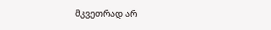მკვეთრად არ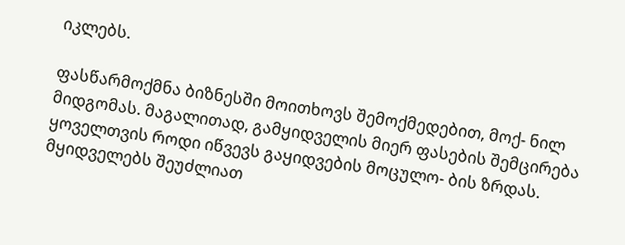იკლებს.

ფასწარმოქმნა ბიზნესში მოითხოვს შემოქმედებით, მოქ- ნილ მიდგომას. მაგალითად, გამყიდველის მიერ ფასების შემცირება ყოველთვის როდი იწვევს გაყიდვების მოცულო- ბის ზრდას. მყიდველებს შეუძლიათ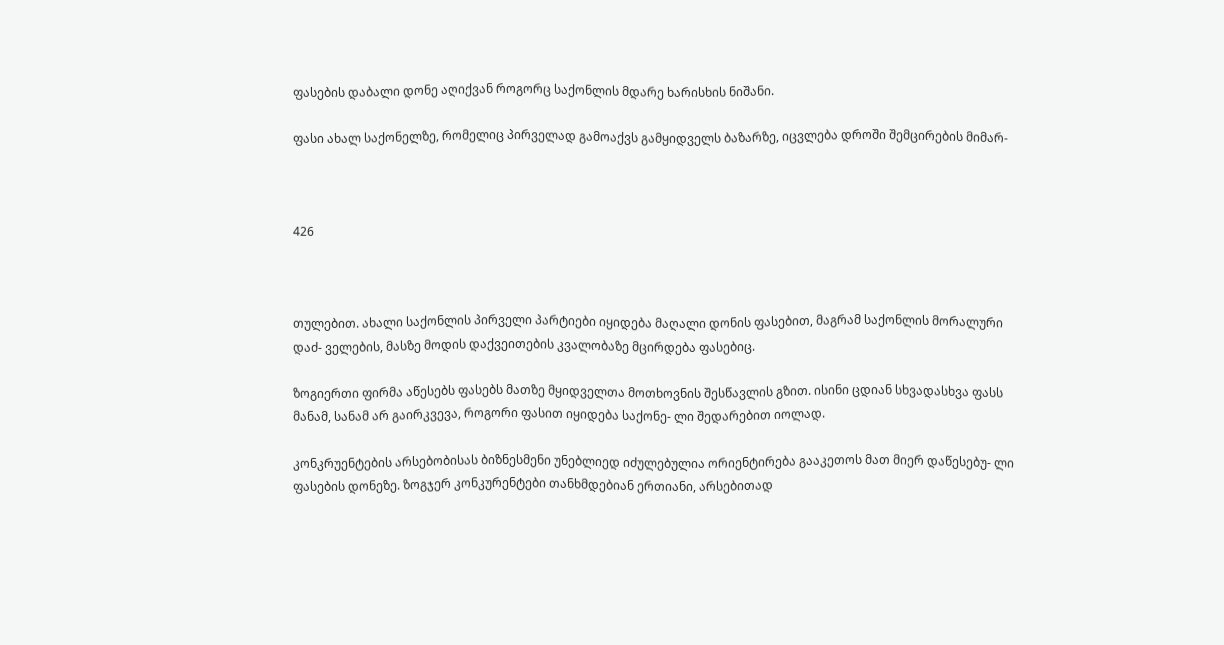ფასების დაბალი დონე აღიქვან როგორც საქონლის მდარე ხარისხის ნიშანი.

ფასი ახალ საქონელზე, რომელიც პირველად გამოაქვს გამყიდველს ბაზარზე, იცვლება დროში შემცირების მიმარ-



426



თულებით. ახალი საქონლის პირველი პარტიები იყიდება მაღალი დონის ფასებით, მაგრამ საქონლის მორალური დაძ- ველების, მასზე მოდის დაქვეითების კვალობაზე მცირდება ფასებიც.

ზოგიერთი ფირმა აწესებს ფასებს მათზე მყიდველთა მოთხოვნის შესწავლის გზით. ისინი ცდიან სხვადასხვა ფასს მანამ, სანამ არ გაირკვევა, როგორი ფასით იყიდება საქონე- ლი შედარებით იოლად.

კონკრუენტების არსებობისას ბიზნესმენი უნებლიედ იძულებულია ორიენტირება გააკეთოს მათ მიერ დაწესებუ- ლი ფასების დონეზე. ზოგჯერ კონკურენტები თანხმდებიან ერთიანი, არსებითად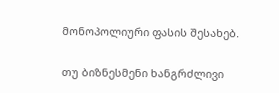მონოპოლიური ფასის შესახებ.

თუ ბიზნესმენი ხანგრძლივი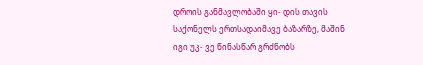დროის განმავლობაში ყი- დის თავის საქონელს ერთსადაიმავე ბაზარზე, მაშინ იგი უკ- ვე წინასწარ გრძნობს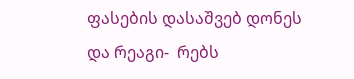ფასების დასაშვებ დონეს და რეაგი-  რებს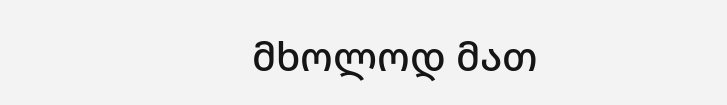მხოლოდ მათ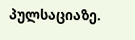პულსაციაზე.